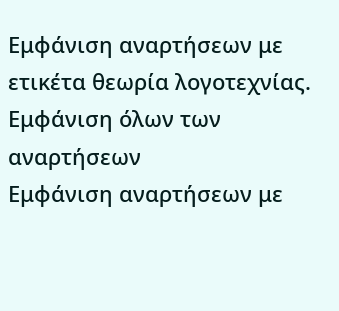Εμφάνιση αναρτήσεων με ετικέτα θεωρία λογοτεχνίας. Εμφάνιση όλων των αναρτήσεων
Εμφάνιση αναρτήσεων με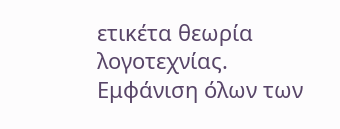ετικέτα θεωρία λογοτεχνίας. Εμφάνιση όλων των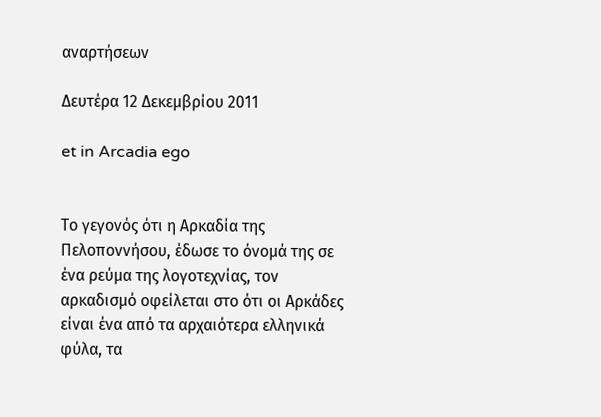αναρτήσεων

Δευτέρα 12 Δεκεμβρίου 2011

et in Arcadia ego


Το γεγονός ότι η Αρκαδία της Πελοποννήσου, έδωσε το όνομά της σε ένα ρεύμα της λογοτεχνίας, τον αρκαδισμό οφείλεται στο ότι οι Αρκάδες είναι ένα από τα αρχαιότερα ελληνικά φύλα, τα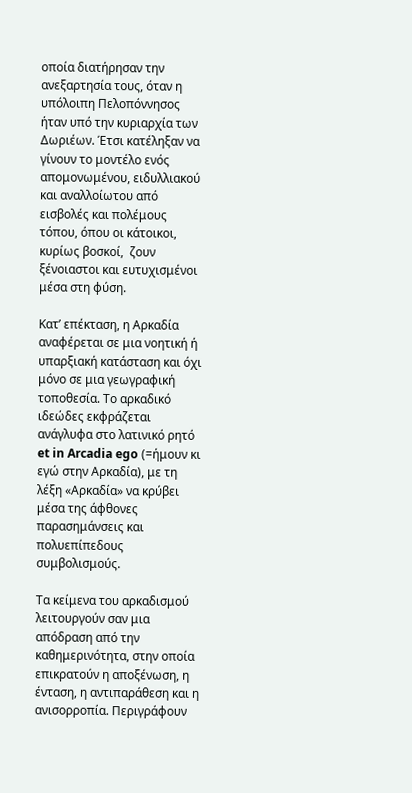οποία διατήρησαν την ανεξαρτησία τους, όταν η υπόλοιπη Πελοπόννησος ήταν υπό την κυριαρχία των Δωριέων. Έτσι κατέληξαν να γίνουν το μοντέλο ενός απομονωμένου, ειδυλλιακού και αναλλοίωτου από εισβολές και πολέμους τόπου, όπου οι κάτοικοι, κυρίως βοσκοί,  ζουν ξένοιαστοι και ευτυχισμένοι μέσα στη φύση.

Κατ’ επέκταση, η Αρκαδία αναφέρεται σε μια νοητική ή υπαρξιακή κατάσταση και όχι μόνο σε μια γεωγραφική τοποθεσία. Το αρκαδικό ιδεώδες εκφράζεται ανάγλυφα στο λατινικό ρητό et in Arcadia ego (=ήμουν κι εγώ στην Αρκαδία), με τη λέξη «Αρκαδία» να κρύβει μέσα της άφθονες παρασημάνσεις και πολυεπίπεδους συμβολισμούς.

Τα κείμενα του αρκαδισμού λειτουργούν σαν μια απόδραση από την καθημερινότητα, στην οποία επικρατούν η αποξένωση, η ένταση, η αντιπαράθεση και η ανισορροπία. Περιγράφουν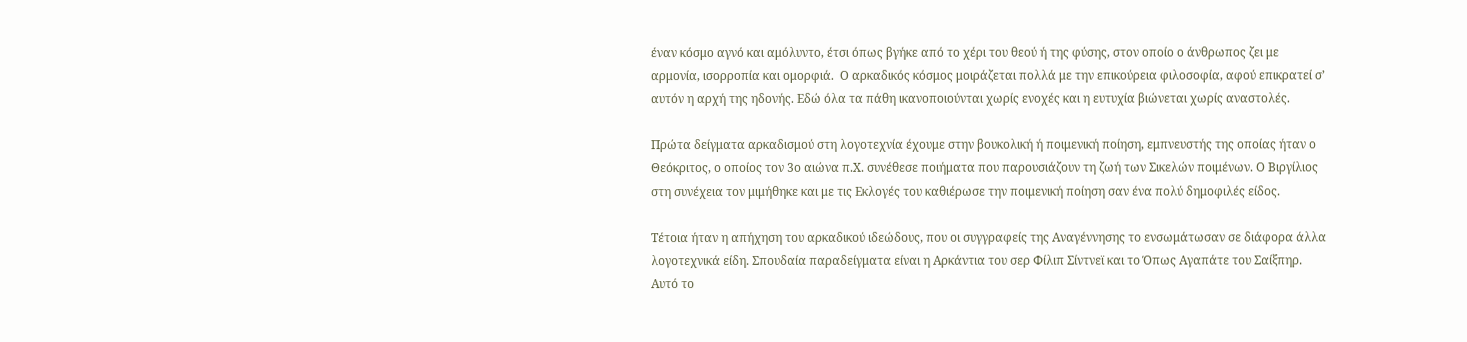έναν κόσμο αγνό και αμόλυντο, έτσι όπως βγήκε από το χέρι του θεού ή της φύσης, στον οποίο ο άνθρωπος ζει με αρμονία, ισορροπία και ομορφιά.  Ο αρκαδικός κόσμος μοιράζεται πολλά με την επικούρεια φιλοσοφία, αφού επικρατεί σ’ αυτόν η αρχή της ηδονής. Εδώ όλα τα πάθη ικανοποιούνται χωρίς ενοχές και η ευτυχία βιώνεται χωρίς αναστολές.

Πρώτα δείγματα αρκαδισμού στη λογοτεχνία έχουμε στην βουκολική ή ποιμενική ποίηση, εμπνευστής της οποίας ήταν ο Θεόκριτος, ο οποίος τον 3ο αιώνα π.Χ. συνέθεσε ποιήματα που παρουσιάζουν τη ζωή των Σικελών ποιμένων. Ο Βιργίλιος στη συνέχεια τον μιμήθηκε και με τις Εκλογές του καθιέρωσε την ποιμενική ποίηση σαν ένα πολύ δημοφιλές είδος.

Τέτοια ήταν η απήχηση του αρκαδικού ιδεώδους, που οι συγγραφείς της Αναγέννησης το ενσωμάτωσαν σε διάφορα άλλα λογοτεχνικά είδη. Σπουδαία παραδείγματα είναι η Αρκάντια του σερ Φίλιπ Σίντνεϊ και το Όπως Αγαπάτε του Σαίξπηρ. Αυτό το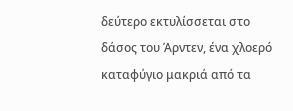δεύτερο εκτυλίσσεται στο δάσος του Άρντεν, ένα χλοερό καταφύγιο μακριά από τα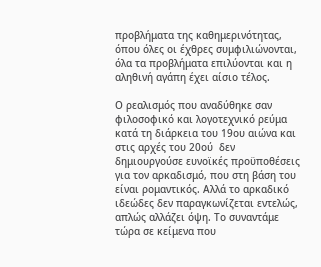προβλήματα της καθημερινότητας, όπου όλες οι έχθρες συμφιλιώνονται, όλα τα προβλήματα επιλύονται και η αληθινή αγάπη έχει αίσιο τέλος.

Ο ρεαλισμός που αναδύθηκε σαν φιλοσοφικό και λογοτεχνικό ρεύμα κατά τη διάρκεια του 19ου αιώνα και στις αρχές του 20ού  δεν δημιουργούσε ευνοϊκές προϋποθέσεις για τον αρκαδισμό, που στη βάση του είναι ρομαντικός. Αλλά το αρκαδικό ιδεώδες δεν παραγκωνίζεται εντελώς, απλώς αλλάζει όψη. Το συναντάμε τώρα σε κείμενα που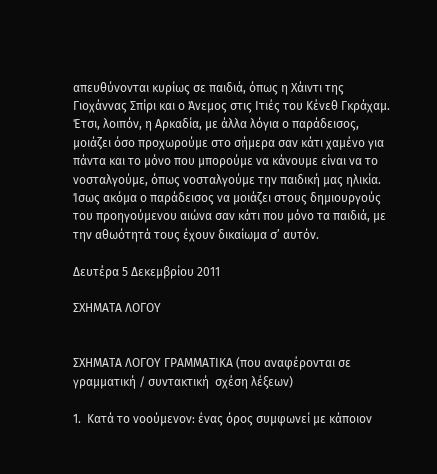απευθύνονται κυρίως σε παιδιά, όπως η Χάιντι της Γιοχάννας Σπίρι και ο Άνεμος στις Ιτιές του Κένεθ Γκράχαμ. Έτσι, λοιπόν, η Αρκαδία, με άλλα λόγια ο παράδεισος, μοιάζει όσο προχωρούμε στο σήμερα σαν κάτι χαμένο για πάντα και το μόνο που μπορούμε να κάνουμε είναι να το νοσταλγούμε, όπως νοσταλγούμε την παιδική μας ηλικία. Ίσως ακόμα ο παράδεισος να μοιάζει στους δημιουργούς του προηγούμενου αιώνα σαν κάτι που μόνο τα παιδιά, με την αθωότητά τους έχουν δικαίωμα σ’ αυτόν.

Δευτέρα 5 Δεκεμβρίου 2011

ΣΧΗΜΑΤΑ ΛΟΓΟΥ


ΣΧΗΜΑΤΑ ΛΟΓΟΥ ΓΡΑΜΜΑΤΙΚΑ (που αναφέρονται σε γραμματική / συντακτική  σχέση λέξεων)

1.  Κατά το νοούμενον: ένας όρος συμφωνεί με κάποιον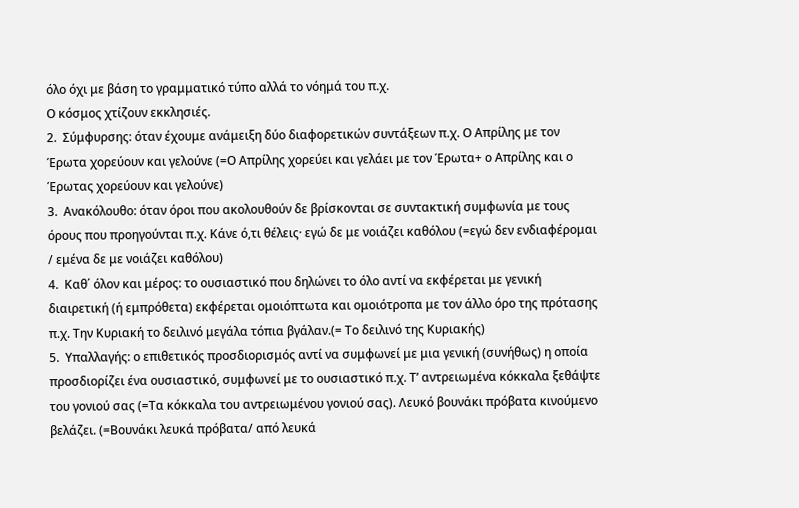όλο όχι με βάση το γραμματικό τύπο αλλά το νόημά του π.χ.
Ο κόσμος χτίζουν εκκλησιές.
2.  Σύμφυρσης: όταν έχουμε ανάμειξη δύο διαφορετικών συντάξεων π.χ. Ο Απρίλης με τον Έρωτα χορεύουν και γελούνε (=Ο Απρίλης χορεύει και γελάει με τον Έρωτα+ ο Απρίλης και ο Έρωτας χορεύουν και γελούνε)
3.  Ανακόλουθο: όταν όροι που ακολουθούν δε βρίσκονται σε συντακτική συμφωνία με τους όρους που προηγούνται π.χ. Κάνε ό,τι θέλεις· εγώ δε με νοιάζει καθόλου (=εγώ δεν ενδιαφέρομαι / εμένα δε με νοιάζει καθόλου)
4.  Καθ΄ όλον και μέρος: το ουσιαστικό που δηλώνει το όλο αντί να εκφέρεται με γενική διαιρετική (ή εμπρόθετα) εκφέρεται ομοιόπτωτα και ομοιότροπα με τον άλλο όρο της πρότασης π.χ. Την Κυριακή το δειλινό μεγάλα τόπια βγάλαν.(= Το δειλινό της Κυριακής)
5.  Υπαλλαγής: ο επιθετικός προσδιορισμός αντί να συμφωνεί με μια γενική (συνήθως) η οποία προσδιορίζει ένα ουσιαστικό, συμφωνεί με το ουσιαστικό π.χ. Τ’ αντρειωμένα κόκκαλα ξεθάψτε του γονιού σας (=Τα κόκκαλα του αντρειωμένου γονιού σας). Λευκό βουνάκι πρόβατα κινούμενο βελάζει. (=Βουνάκι λευκά πρόβατα/ από λευκά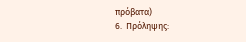πρόβατα)
6.  Πρόληψης: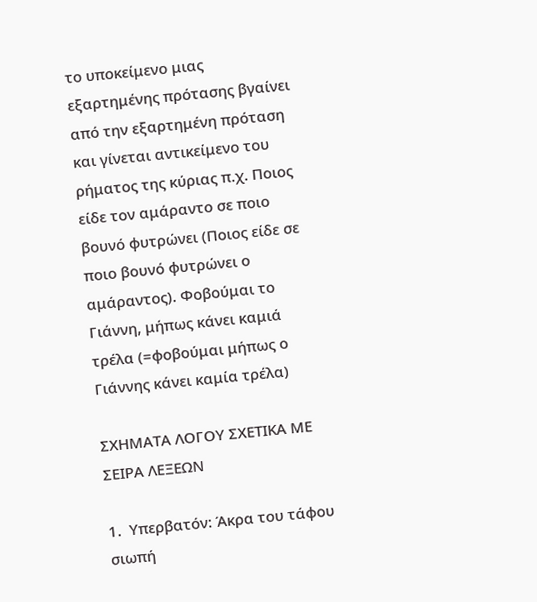το υποκείμενο μιας εξαρτημένης πρότασης βγαίνει από την εξαρτημένη πρόταση και γίνεται αντικείμενο του ρήματος της κύριας π.χ. Ποιος είδε τον αμάραντο σε ποιο βουνό φυτρώνει (Ποιος είδε σε ποιο βουνό φυτρώνει ο αμάραντος). Φοβούμαι το Γιάννη, μήπως κάνει καμιά τρέλα (=φοβούμαι μήπως ο Γιάννης κάνει καμία τρέλα)

ΣΧΗΜΑΤΑ ΛΟΓΟΥ ΣΧΕΤΙΚΑ ΜΕ ΣΕΙΡΑ ΛΕΞΕΩΝ

1.  Υπερβατόν: Άκρα του τάφου σιωπή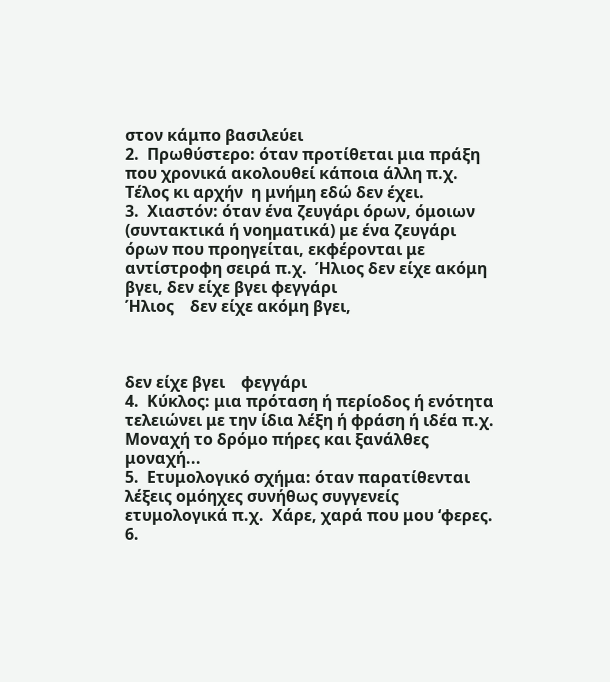στον κάμπο βασιλεύει
2.  Πρωθύστερο: όταν προτίθεται μια πράξη που χρονικά ακολουθεί κάποια άλλη π.χ. Τέλος κι αρχήν  η μνήμη εδώ δεν έχει.
3.  Χιαστόν: όταν ένα ζευγάρι όρων, όμοιων (συντακτικά ή νοηματικά) με ένα ζευγάρι όρων που προηγείται, εκφέρονται με αντίστροφη σειρά π.χ.  Ήλιος δεν είχε ακόμη βγει, δεν είχε βγει φεγγάρι
Ήλιος    δεν είχε ακόμη βγει,



δεν είχε βγει    φεγγάρι
4.  Κύκλος: μια πρόταση ή περίοδος ή ενότητα τελειώνει με την ίδια λέξη ή φράση ή ιδέα π.χ. Μοναχή το δρόμο πήρες και ξανάλθες μοναχή...
5.  Ετυμολογικό σχήμα: όταν παρατίθενται λέξεις ομόηχες συνήθως συγγενείς ετυμολογικά π.χ.  Χάρε, χαρά που μου ‘φερες.
6.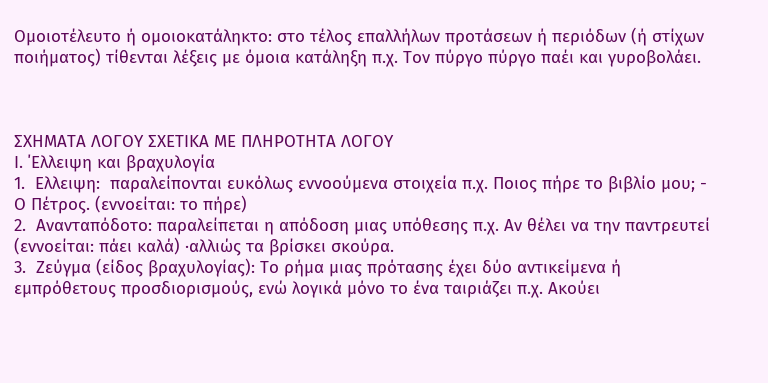Ομοιοτέλευτο ή ομοιοκατάληκτο: στο τέλος επαλλήλων προτάσεων ή περιόδων (ή στίχων ποιήματος) τίθενται λέξεις με όμοια κατάληξη π.χ. Τον πύργο πύργο παέι και γυροβολάει.



ΣΧΗΜΑΤΑ ΛΟΓΟΥ ΣΧΕΤΙΚΑ ΜΕ ΠΛΗΡΟΤΗΤΑ ΛΟΓΟΥ
Ι. ΄Ελλειψη και βραχυλογία
1.  Ελλειψη:  παραλείπονται ευκόλως εννοούμενα στοιχεία π.χ. Ποιος πήρε το βιβλίο μου; - Ο Πέτρος. (εννοείται: το πήρε)
2.  Ανανταπόδοτο: παραλείπεται η απόδοση μιας υπόθεσης π.χ. Αν θέλει να την παντρευτεί (εννοείται: πάει καλά) ·αλλιώς τα βρίσκει σκούρα.
3.  Ζεύγμα (είδος βραχυλογίας): Το ρήμα μιας πρότασης έχει δύο αντικείμενα ή εμπρόθετους προσδιορισμούς, ενώ λογικά μόνο το ένα ταιριάζει π.χ. Ακούει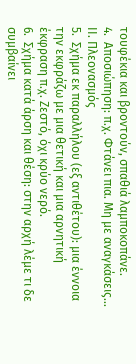τουφέκια και βροντούν, σπαθιά λαμποκοπάνε.
4.  Αποσιώπηση: π.χ. Φτάνει πια. Μη με αναγκάσεις...
ΙΙ. Πλεονασμός
5.  Σχήμα εκ παραλλήλου (εξ αντιθέτου): μια έννοια την εκφράζω με μια θετική και μια αρνητική έκφραση π.χ. Ζεστό, όχι κρύο νερό.
6.  Σχήμα κατά άρση και θέση: στην αρχή λέμε τι δε συμβαίνει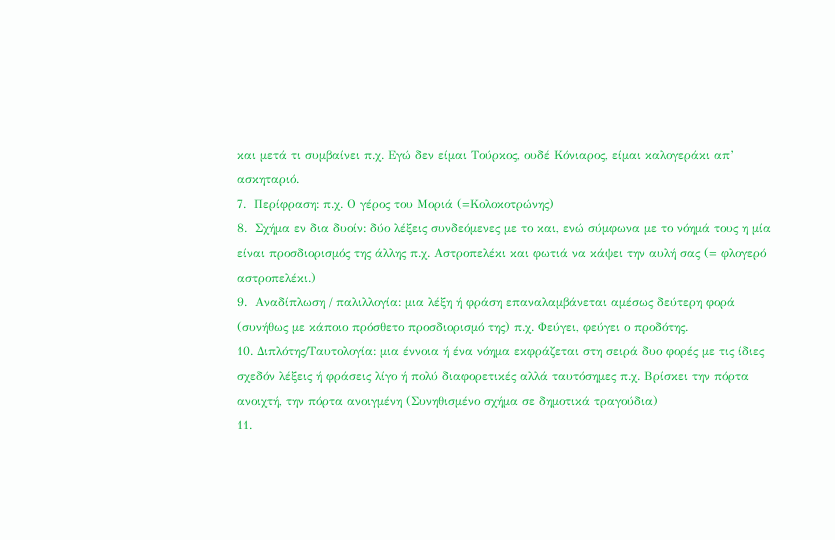και μετά τι συμβαίνει π.χ. Εγώ δεν είμαι Τούρκος, ουδέ Κόνιαρος, είμαι καλογεράκι απ’  ασκηταριό.
7.  Περίφραση: π.χ. Ο γέρος του Μοριά (=Κολοκοτρώνης)
8.  Σχήμα εν δια δυοίν: δύο λέξεις συνδεόμενες με το και, ενώ σύμφωνα με το νόημά τους η μία είναι προσδιορισμός της άλλης π.χ. Αστροπελέκι και φωτιά να κάψει την αυλή σας (= φλογερό αστροπελέκι.)
9.  Αναδίπλωση / παλιλλογία: μια λέξη ή φράση επαναλαμβάνεται αμέσως δεύτερη φορά (συνήθως με κάποιο πρόσθετο προσδιορισμό της) π.χ. Φεύγει, φεύγει ο προδότης.
10. Διπλότης/Ταυτολογία: μια έννοια ή ένα νόημα εκφράζεται στη σειρά δυο φορές με τις ίδιες σχεδόν λέξεις ή φράσεις λίγο ή πολύ διαφορετικές αλλά ταυτόσημες π.χ. Βρίσκει την πόρτα ανοιχτή, την πόρτα ανοιγμένη (Συνηθισμένο σχήμα σε δημοτικά τραγούδια)
11.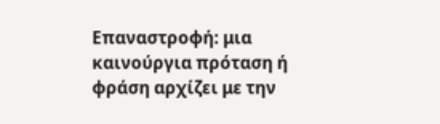Επαναστροφή: μια καινούργια πρόταση ή φράση αρχίζει με την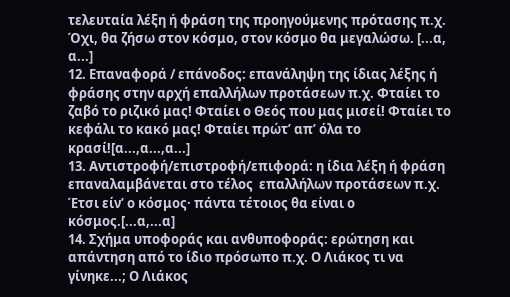τελευταία λέξη ή φράση της προηγούμενης πρότασης π.χ. Όχι, θα ζήσω στον κόσμο, στον κόσμο θα μεγαλώσω. [...α, α...]
12. Επαναφορά / επάνοδος: επανάληψη της ίδιας λέξης ή φράσης στην αρχή επαλλήλων προτάσεων π.χ. Φταίει το ζαβό το ριζικό μας! Φταίει ο Θεός που μας μισεί! Φταίει το κεφάλι το κακό μας! Φταίει πρώτ’ απ’ όλα το κρασί![α...,α...,α...]
13. Αντιστροφή/επιστροφή/επιφορά: η ίδια λέξη ή φράση επαναλαμβάνεται στο τέλος  επαλλήλων προτάσεων π.χ. Έτσι είν’ ο κόσμος· πάντα τέτοιος θα είναι ο κόσμος.[...α,...α]
14. Σχήμα υποφοράς και ανθυποφοράς: ερώτηση και απάντηση από το ίδιο πρόσωπο π.χ. Ο Λιάκος τι να γίνηκε...; Ο Λιάκος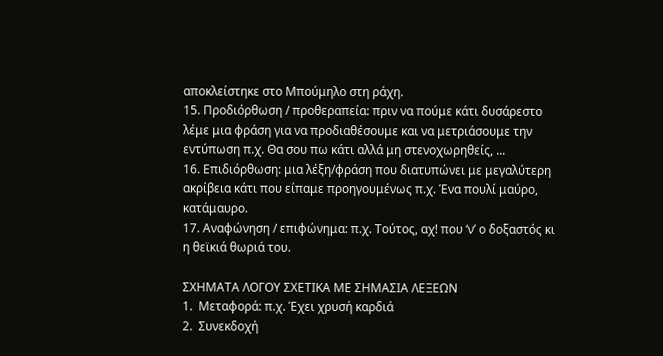αποκλείστηκε στο Μπούμηλο στη ράχη.
15. Προδιόρθωση / προθεραπεία: πριν να πούμε κάτι δυσάρεστο λέμε μια φράση για να προδιαθέσουμε και να μετριάσουμε την εντύπωση π.χ. Θα σου πω κάτι αλλά μη στενοχωρηθείς, ...
16. Επιδιόρθωση: μια λέξη/φράση που διατυπώνει με μεγαλύτερη ακρίβεια κάτι που είπαμε προηγουμένως π.χ. Ένα πουλί μαύρο, κατάμαυρο.
17. Αναφώνηση / επιφώνημα: π.χ. Τούτος, αχ! που ‘ν’ ο δοξαστός κι η θεϊκιά θωριά του.

ΣΧΗΜΑΤΑ ΛΟΓΟΥ ΣΧΕΤΙΚΑ ΜΕ ΣΗΜΑΣΙΑ ΛΕΞΕΩΝ
1.  Μεταφορά: π.χ. Έχει χρυσή καρδιά
2.  Συνεκδοχή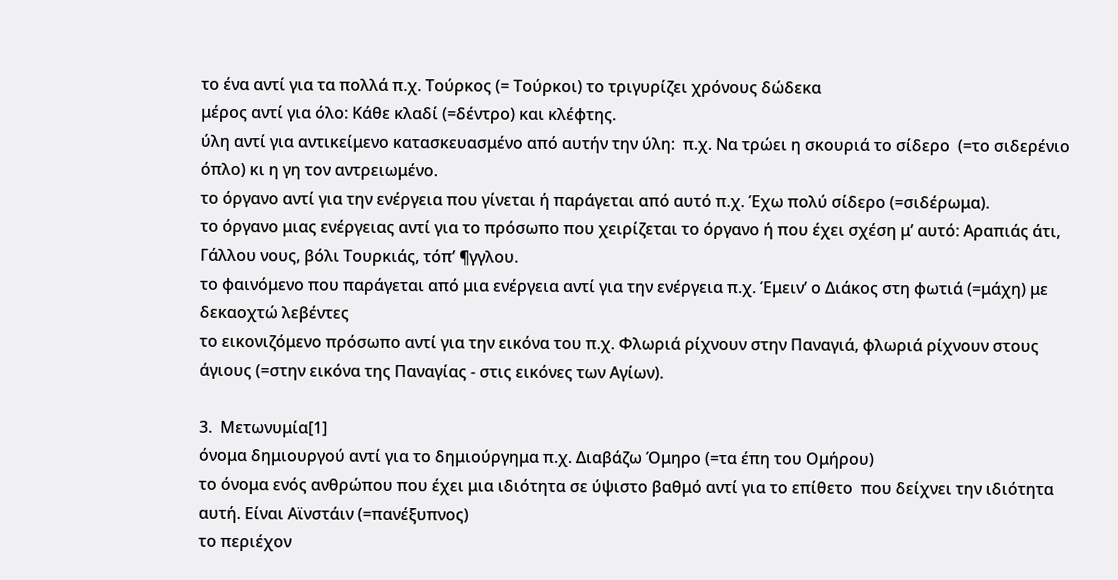το ένα αντί για τα πολλά π.χ. Τούρκος (= Τούρκοι) το τριγυρίζει χρόνους δώδεκα
μέρος αντί για όλο: Κάθε κλαδί (=δέντρο) και κλέφτης.
ύλη αντί για αντικείμενο κατασκευασμένο από αυτήν την ύλη:  π.χ. Να τρώει η σκουριά το σίδερο  (=το σιδερένιο όπλο) κι η γη τον αντρειωμένο.
το όργανο αντί για την ενέργεια που γίνεται ή παράγεται από αυτό π.χ. Έχω πολύ σίδερο (=σιδέρωμα).
το όργανο μιας ενέργειας αντί για το πρόσωπο που χειρίζεται το όργανο ή που έχει σχέση μ’ αυτό: Αραπιάς άτι, Γάλλου νους, βόλι Τουρκιάς, τόπ’ ¶γγλου.
το φαινόμενο που παράγεται από μια ενέργεια αντί για την ενέργεια π.χ. Έμειν’ ο Διάκος στη φωτιά (=μάχη) με δεκαοχτώ λεβέντες
το εικονιζόμενο πρόσωπο αντί για την εικόνα του π.χ. Φλωριά ρίχνουν στην Παναγιά, φλωριά ρίχνουν στους άγιους (=στην εικόνα της Παναγίας - στις εικόνες των Αγίων).

3.  Μετωνυμία[1]
όνομα δημιουργού αντί για το δημιούργημα π.χ. Διαβάζω Όμηρο (=τα έπη του Ομήρου)
το όνομα ενός ανθρώπου που έχει μια ιδιότητα σε ύψιστο βαθμό αντί για το επίθετο  που δείχνει την ιδιότητα αυτή. Είναι Αϊνστάιν (=πανέξυπνος)
το περιέχον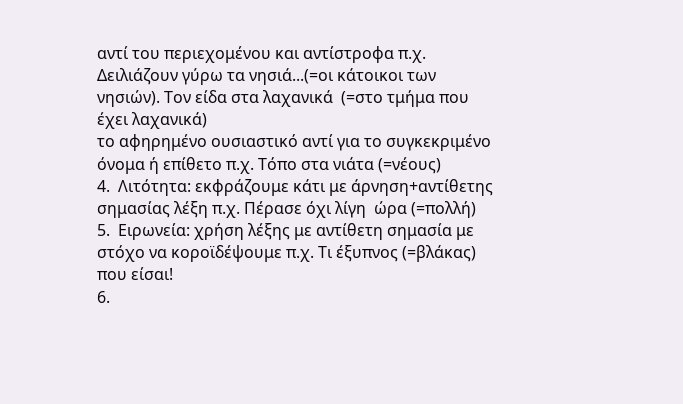αντί του περιεχομένου και αντίστροφα π.χ. Δειλιάζουν γύρω τα νησιά...(=οι κάτοικοι των νησιών). Τον είδα στα λαχανικά  (=στο τμήμα που έχει λαχανικά)
το αφηρημένο ουσιαστικό αντί για το συγκεκριμένο όνομα ή επίθετο π.χ. Τόπο στα νιάτα (=νέους)
4.  Λιτότητα: εκφράζουμε κάτι με άρνηση+αντίθετης σημασίας λέξη π.χ. Πέρασε όχι λίγη  ώρα (=πολλή)
5.  Ειρωνεία: χρήση λέξης με αντίθετη σημασία με στόχο να κοροϊδέψουμε π.χ. Τι έξυπνος (=βλάκας) που είσαι!
6.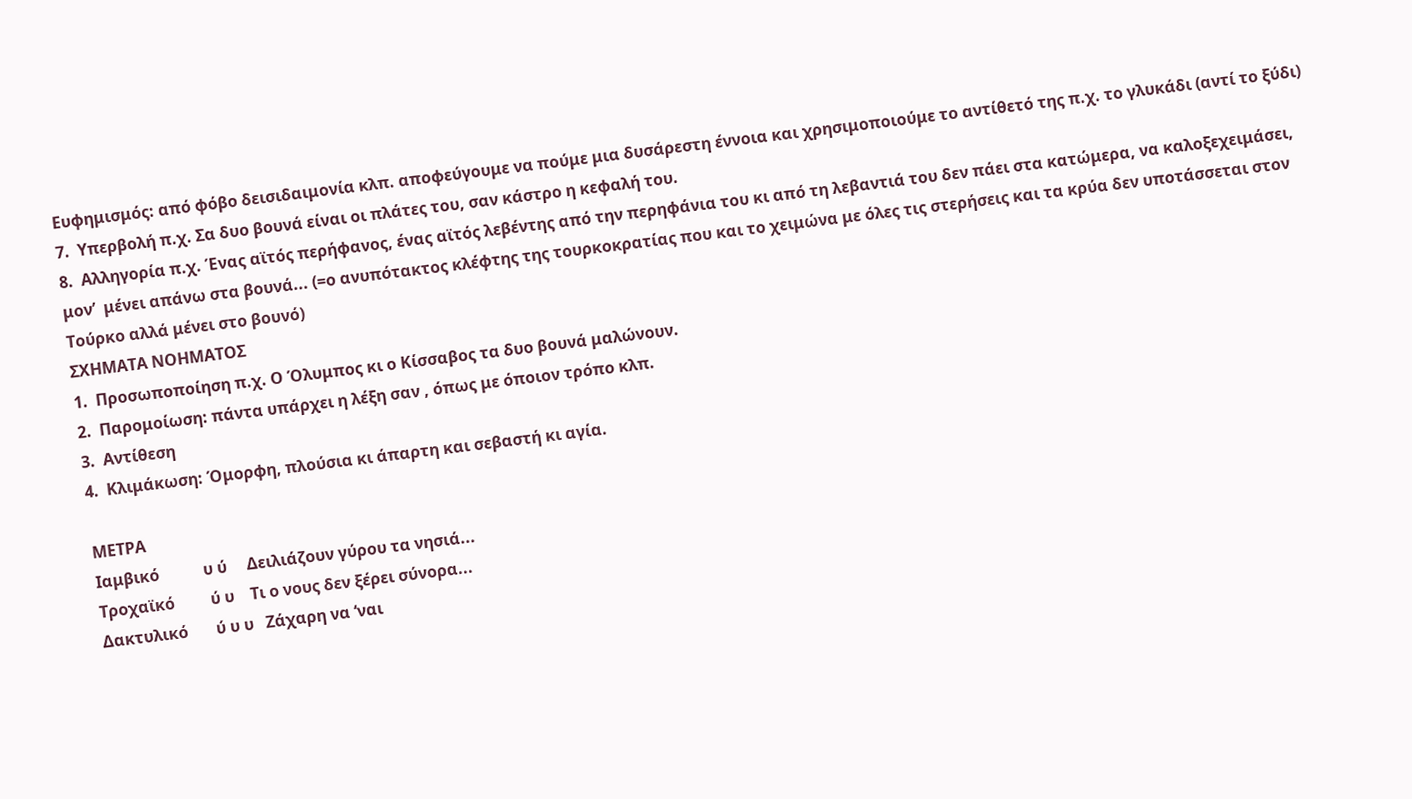Ευφημισμός: από φόβο δεισιδαιμονία κλπ. αποφεύγουμε να πούμε μια δυσάρεστη έννοια και χρησιμοποιούμε το αντίθετό της π.χ. το γλυκάδι (αντί το ξύδι)
7.  Υπερβολή π.χ. Σα δυο βουνά είναι οι πλάτες του, σαν κάστρο η κεφαλή του.
8.  Αλληγορία π.χ. Ένας αϊτός περήφανος, ένας αϊτός λεβέντης από την περηφάνια του κι από τη λεβαντιά του δεν πάει στα κατώμερα, να καλοξεχειμάσει, μον’  μένει απάνω στα βουνά... (=ο ανυπότακτος κλέφτης της τουρκοκρατίας που και το χειμώνα με όλες τις στερήσεις και τα κρύα δεν υποτάσσεται στον Τούρκο αλλά μένει στο βουνό)
ΣΧΗΜΑΤΑ ΝΟΗΜΑΤΟΣ
1.  Προσωποποίηση π.χ. Ο Όλυμπος κι ο Κίσσαβος τα δυο βουνά μαλώνουν.
2.  Παρομοίωση: πάντα υπάρχει η λέξη σαν , όπως με όποιον τρόπο κλπ.
3.  Αντίθεση
4.  Κλιμάκωση: Όμορφη, πλούσια κι άπαρτη και σεβαστή κι αγία.

ΜΕΤΡΑ
Ιαμβικό           υ ύ     Δειλιάζουν γύρου τα νησιά...
Τροχαϊκό         ύ υ    Τι ο νους δεν ξέρει σύνορα...
Δακτυλικό       ύ υ υ   Ζάχαρη να ‘ναι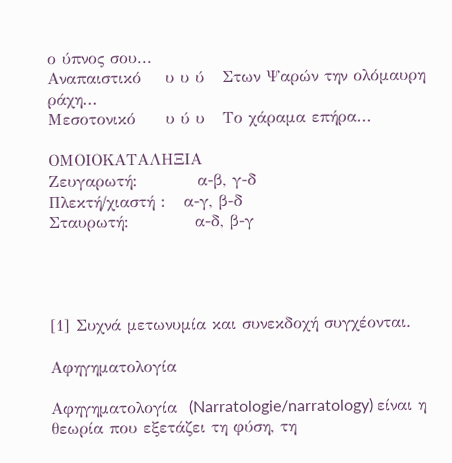ο ύπνος σου...
Αναπαιστικό    υ υ ύ   Στων Ψαρών την ολόμαυρη ράχη...
Μεσοτονικό     υ ύ υ   Το χάραμα επήρα...

ΟΜΟΙΟΚΑΤΑΛΗΞΙΑ
Ζευγαρωτή:          α-β, γ-δ
Πλεκτή/χιαστή :   α-γ, β-δ
Σταυρωτή:           α-δ, β-γ




[1] Συχνά μετωνυμία και συνεκδοχή συγχέονται.

Αφηγηματολογία

Αφηγηματολογία  (Narratologie/narratology) είναι η θεωρία που εξετάζει τη φύση, τη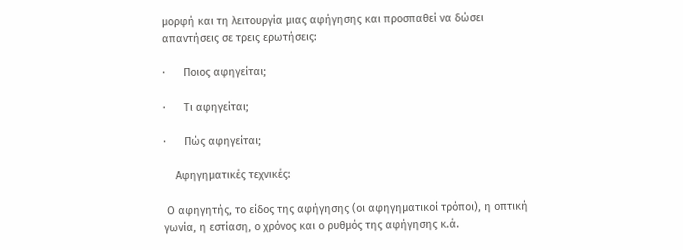μορφή και τη λειτουργία μιας αφήγησης και προσπαθεί να δώσει απαντήσεις σε τρεις ερωτήσεις:

·      Ποιος αφηγείται;

·      Τι αφηγείται;

·      Πώς αφηγείται;

    Αφηγηματικές τεχνικές:

 Ο αφηγητής, το είδος της αφήγησης (οι αφηγηματικοί τρόποι), η οπτική γωνία, η εστίαση, ο χρόνος και ο ρυθμός της αφήγησης κ.ά.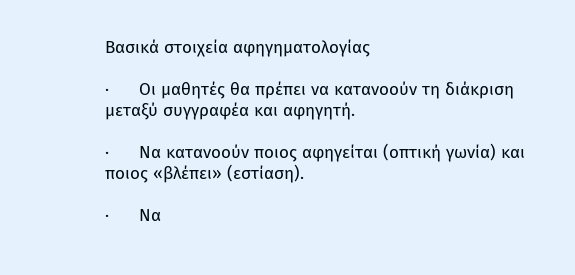Βασικά στοιχεία αφηγηματολογίας

·      Οι μαθητές θα πρέπει να κατανοούν τη διάκριση μεταξύ συγγραφέα και αφηγητή.

·      Να κατανοούν ποιος αφηγείται (οπτική γωνία) και ποιος «βλέπει» (εστίαση).

·      Να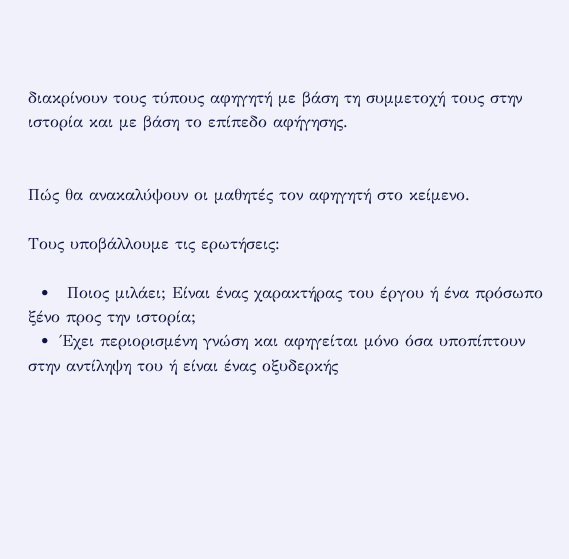διακρίνουν τους τύπους αφηγητή με βάση τη συμμετοχή τους στην ιστορία και με βάση το επίπεδο αφήγησης.


Πώς θα ανακαλύψουν οι μαθητές τον αφηγητή στο κείμενο.

Τους υποβάλλουμε τις ερωτήσεις:

  •   Ποιος μιλάει; Είναι ένας χαρακτήρας του έργου ή ένα πρόσωπο ξένο προς την ιστορία;
  •  Έχει περιορισμένη γνώση και αφηγείται μόνο όσα υποπίπτουν στην αντίληψη του ή είναι ένας οξυδερκής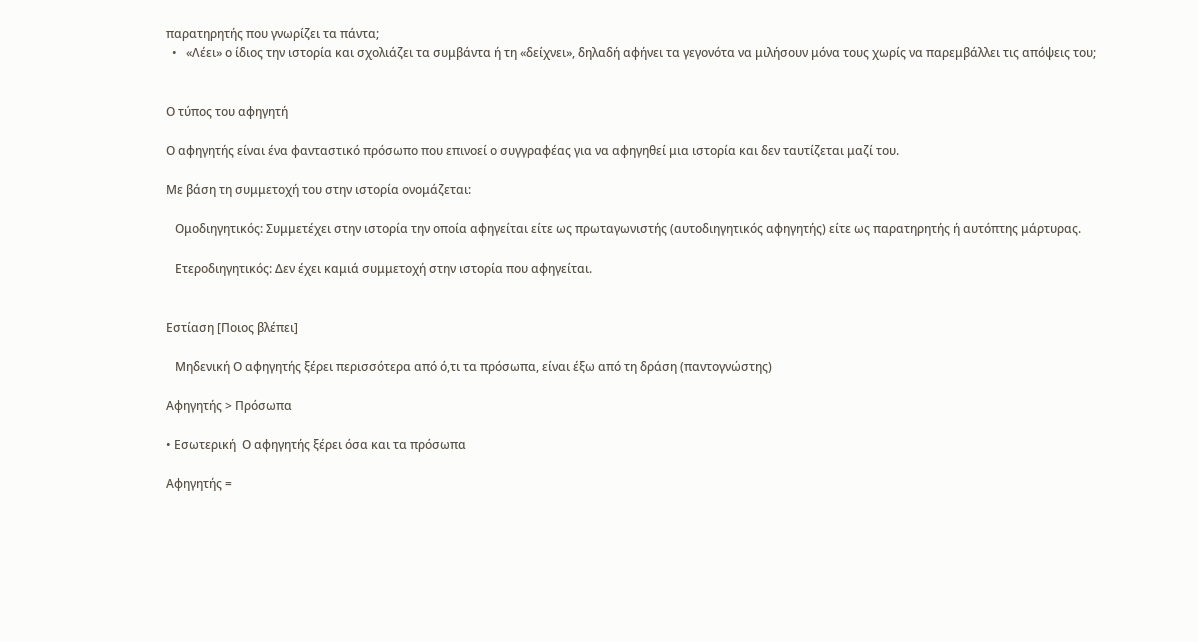παρατηρητής που γνωρίζει τα πάντα;
  •   «Λέει» ο ίδιος την ιστορία και σχολιάζει τα συμβάντα ή τη «δείχνει», δηλαδή αφήνει τα γεγονότα να μιλήσουν μόνα τους χωρίς να παρεμβάλλει τις απόψεις του;


Ο τύπος του αφηγητή

Ο αφηγητής είναι ένα φανταστικό πρόσωπο που επινοεί ο συγγραφέας για να αφηγηθεί μια ιστορία και δεν ταυτίζεται μαζί του.

Με βάση τη συμμετοχή του στην ιστορία ονομάζεται:

   Ομοδιηγητικός: Συμμετέχει στην ιστορία την οποία αφηγείται είτε ως πρωταγωνιστής (αυτοδιηγητικός αφηγητής) είτε ως παρατηρητής ή αυτόπτης μάρτυρας.

   Ετεροδιηγητικός: Δεν έχει καμιά συμμετοχή στην ιστορία που αφηγείται.


Εστίαση [Ποιος βλέπει]

   Μηδενική Ο αφηγητής ξέρει περισσότερα από ό,τι τα πρόσωπα, είναι έξω από τη δράση (παντογνώστης)

Αφηγητής > Πρόσωπα

• Εσωτερική  Ο αφηγητής ξέρει όσα και τα πρόσωπα

Αφηγητής =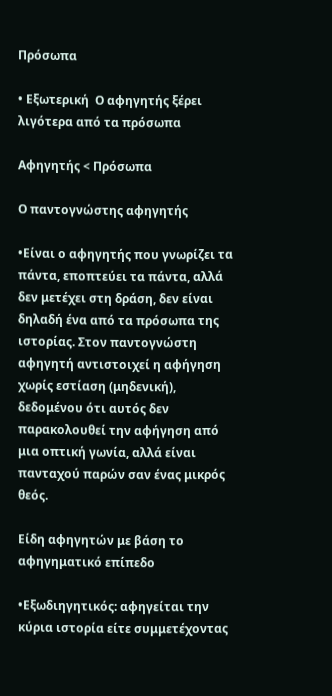Πρόσωπα

• Εξωτερική  Ο αφηγητής ξέρει λιγότερα από τα πρόσωπα

Αφηγητής < Πρόσωπα

Ο παντογνώστης αφηγητής

•Είναι ο αφηγητής που γνωρίζει τα πάντα, εποπτεύει τα πάντα, αλλά δεν μετέχει στη δράση, δεν είναι δηλαδή ένα από τα πρόσωπα της ιστορίας. Στον παντογνώστη αφηγητή αντιστοιχεί η αφήγηση χωρίς εστίαση (μηδενική), δεδομένου ότι αυτός δεν παρακολουθεί την αφήγηση από μια οπτική γωνία, αλλά είναι πανταχού παρών σαν ένας μικρός θεός.

Είδη αφηγητών με βάση το αφηγηματικό επίπεδο

•Εξωδιηγητικός: αφηγείται την κύρια ιστορία είτε συμμετέχοντας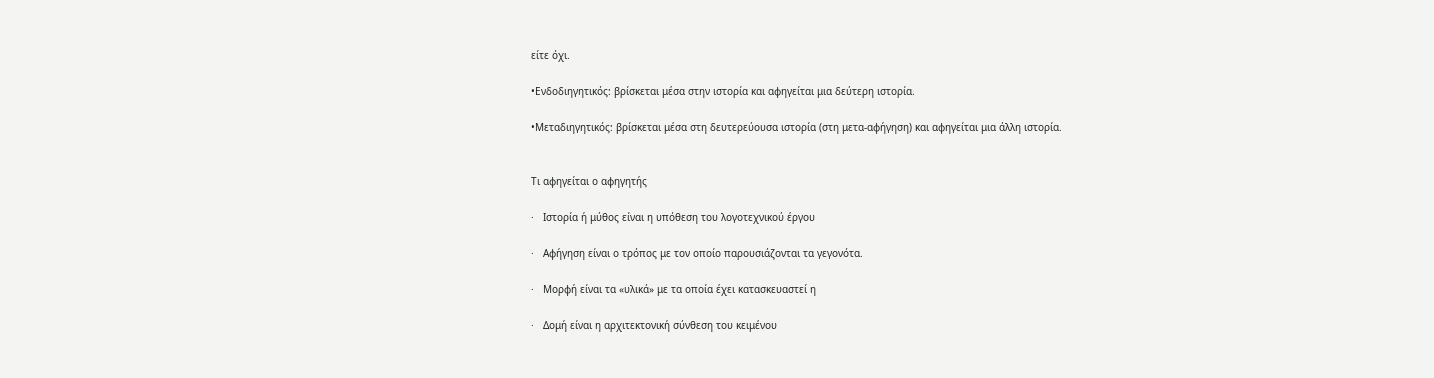είτε όχι.

•Ενδοδιηγητικός: βρίσκεται μέσα στην ιστορία και αφηγείται μια δεύτερη ιστορία.

•Μεταδιηγητικός: βρίσκεται μέσα στη δευτερεύουσα ιστορία (στη μετα-αφήγηση) και αφηγείται μια άλλη ιστορία.


Τι αφηγείται ο αφηγητής

·   Ιστορία ή μύθος είναι η υπόθεση του λογοτεχνικού έργου

·   Αφήγηση είναι ο τρόπος με τον οποίο παρουσιάζονται τα γεγονότα.

·   Μορφή είναι τα «υλικά» με τα οποία έχει κατασκευαστεί η

·   Δομή είναι η αρχιτεκτονική σύνθεση του κειμένου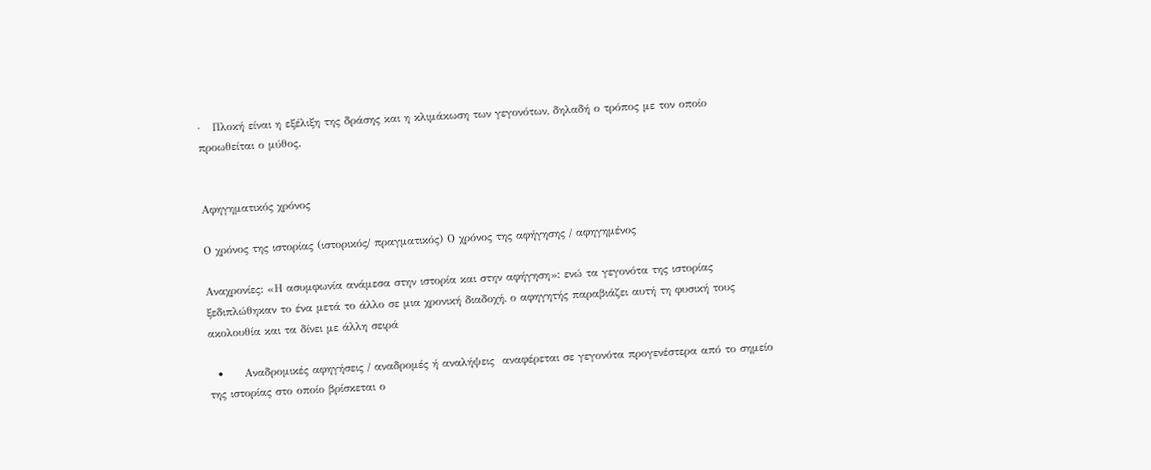·   Πλοκή είναι η εξέλιξη της δράσης και η κλιμάκωση των γεγονότων, δηλαδή ο τρόπος με τον οποίο προωθείται ο μύθος.


Αφηγηματικός χρόνος

Ο χρόνος της ιστορίας (ιστορικός/ πραγματικός) Ο χρόνος της αφήγησης / αφηγημένος

Αναχρονίες: «Η ασυμφωνία ανάμεσα στην ιστορία και στην αφήγηση»: ενώ τα γεγονότα της ιστορίας ξεδιπλώθηκαν το ένα μετά το άλλο σε μια χρονική διαδοχή, ο αφηγητής παραβιάζει αυτή τη φυσική τους ακολουθία και τα δίνει με άλλη σειρά

  •     Αναδρομικές αφηγήσεις / αναδρομές ή αναλήψεις  αναφέρεται σε γεγονότα προγενέστερα από το σημείο της ιστορίας στο οποίο βρίσκεται ο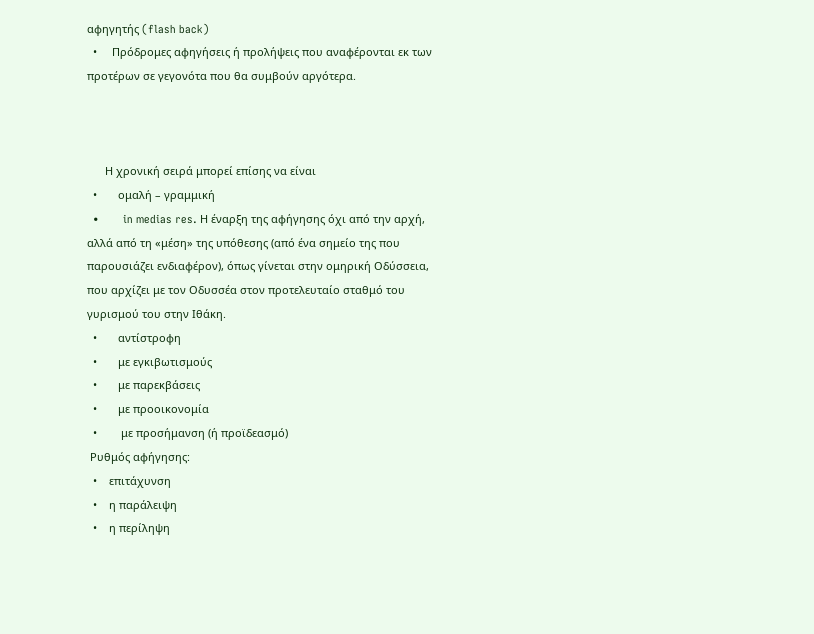αφηγητής (flash back)
  •     Πρόδρομες αφηγήσεις ή προλήψεις που αναφέρονται εκ των προτέρων σε γεγονότα που θα συμβούν αργότερα.



      Η χρονική σειρά μπορεί επίσης να είναι
  •       ομαλή – γραμμική
  •        in medias res. Η έναρξη της αφήγησης όχι από την αρχή, αλλά από τη «μέση» της υπόθεσης (από ένα σημείο της που παρουσιάζει ενδιαφέρον), όπως γίνεται στην ομηρική Οδύσσεια, που αρχίζει με τον Οδυσσέα στον προτελευταίο σταθμό του γυρισμού του στην Ιθάκη.
  •       αντίστροφη
  •       με εγκιβωτισμούς
  •       με παρεκβάσεις
  •       με προοικονομία
  •        με προσήμανση (ή προϊδεασμό)
 Ρυθμός αφήγησης:
  •    επιτάχυνση
  •    η παράλειψη
  •    η περίληψη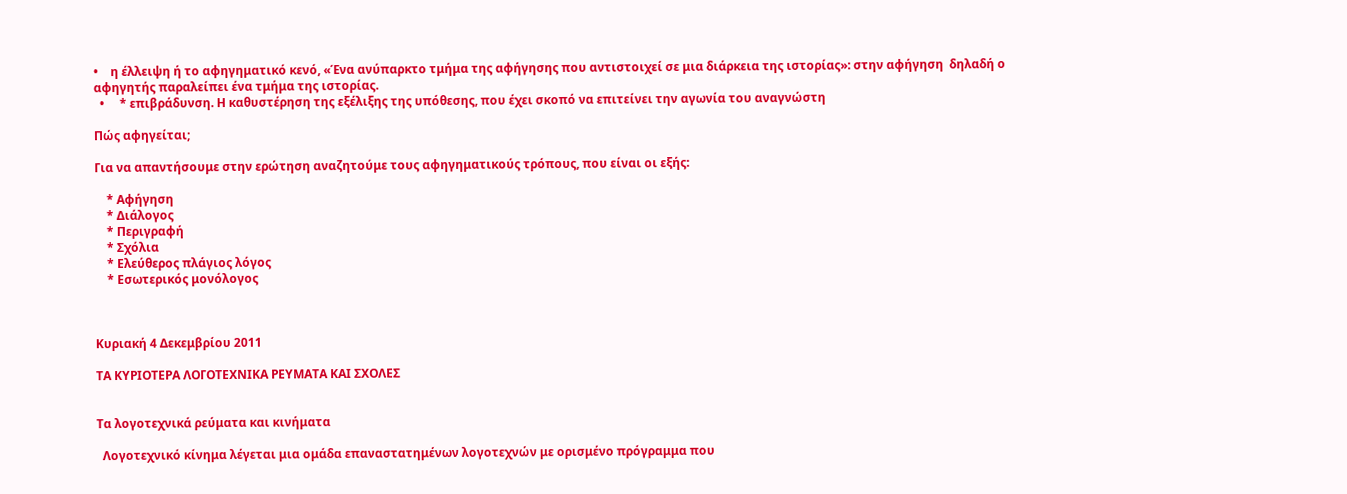•    η έλλειψη ή το αφηγηματικό κενό, «Ένα ανύπαρκτο τμήμα της αφήγησης που αντιστοιχεί σε μια διάρκεια της ιστορίας»: στην αφήγηση  δηλαδή ο αφηγητής παραλείπει ένα τμήμα της ιστορίας.
  •     * επιβράδυνση. Η καθυστέρηση της εξέλιξης της υπόθεσης, που έχει σκοπό να επιτείνει την αγωνία του αναγνώστη

Πώς αφηγείται;

Για να απαντήσουμε στην ερώτηση αναζητούμε τους αφηγηματικούς τρόπους, που είναι οι εξής:

    * Αφήγηση
    * Διάλογος
    * Περιγραφή
    * Σχόλια
    * Ελεύθερος πλάγιος λόγος
    * Εσωτερικός μονόλογος



Κυριακή 4 Δεκεμβρίου 2011

ΤΑ ΚΥΡΙΟΤΕΡΑ ΛΟΓΟΤΕΧΝΙΚΑ ΡΕΥΜΑΤΑ ΚΑΙ ΣΧΟΛΕΣ


Τα λογοτεχνικά ρεύματα και κινήματα

  Λογοτεχνικό κίνημα λέγεται μια ομάδα επαναστατημένων λογοτεχνών με ορισμένο πρόγραμμα που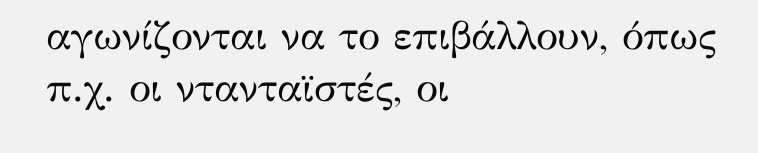αγωνίζονται να το επιβάλλουν, όπως π.χ. οι ντανταϊστές, οι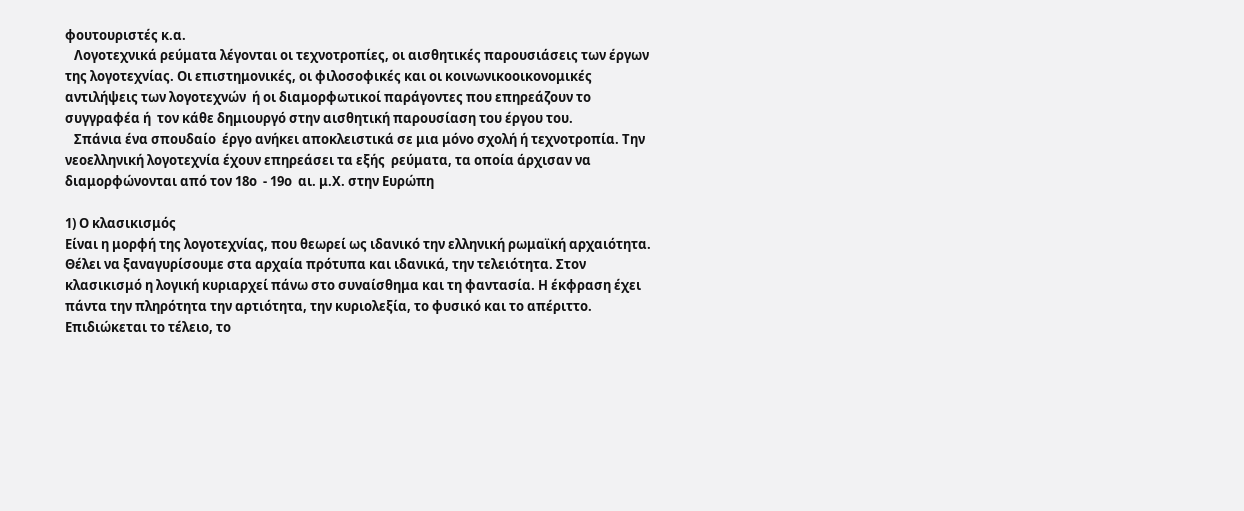φουτουριστές κ.α.
   Λογοτεχνικά ρεύματα λέγονται οι τεχνοτροπίες, οι αισθητικές παρουσιάσεις των έργων της λογοτεχνίας. Οι επιστημονικές, οι φιλοσοφικές και οι κοινωνικοοικονομικές αντιλήψεις των λογοτεχνών  ή οι διαμορφωτικοί παράγοντες που επηρεάζουν το  συγγραφέα ή  τον κάθε δημιουργό στην αισθητική παρουσίαση του έργου του.
   Σπάνια ένα σπουδαίο  έργο ανήκει αποκλειστικά σε μια μόνο σχολή ή τεχνοτροπία. Την νεοελληνική λογοτεχνία έχουν επηρεάσει τα εξής  ρεύματα, τα οποία άρχισαν να διαμορφώνονται από τον 18ο  - 19ο  αι. μ.Χ. στην Ευρώπη

1) Ο κλασικισμός
Είναι η μορφή της λογοτεχνίας, που θεωρεί ως ιδανικό την ελληνική ρωμαϊκή αρχαιότητα. Θέλει να ξαναγυρίσουμε στα αρχαία πρότυπα και ιδανικά, την τελειότητα. Στον κλασικισμό η λογική κυριαρχεί πάνω στο συναίσθημα και τη φαντασία. Η έκφραση έχει πάντα την πληρότητα την αρτιότητα, την κυριολεξία, το φυσικό και το απέριττο. Επιδιώκεται το τέλειο, το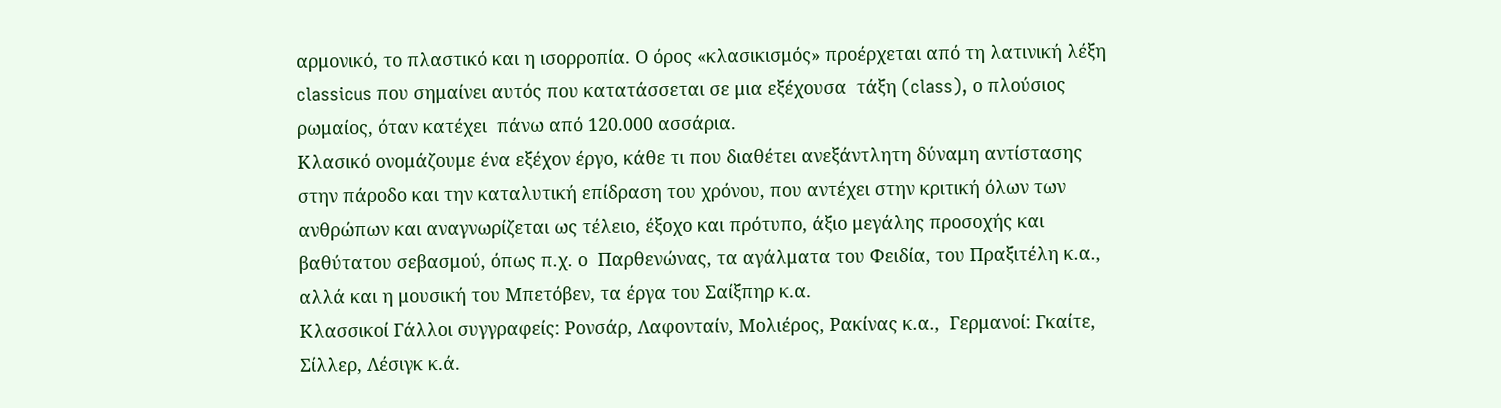αρμονικό, το πλαστικό και η ισορροπία. Ο όρος «κλασικισμός» προέρχεται από τη λατινική λέξη classicus που σημαίνει αυτός που κατατάσσεται σε μια εξέχουσα  τάξη (class), ο πλούσιος ρωμαίος, όταν κατέχει  πάνω από 120.000 ασσάρια.
Κλασικό ονομάζουμε ένα εξέχον έργο, κάθε τι που διαθέτει ανεξάντλητη δύναμη αντίστασης στην πάροδο και την καταλυτική επίδραση του χρόνου, που αντέχει στην κριτική όλων των ανθρώπων και αναγνωρίζεται ως τέλειο, έξοχο και πρότυπο, άξιο μεγάλης προσοχής και βαθύτατου σεβασμού, όπως π.χ. ο  Παρθενώνας, τα αγάλματα του Φειδία, του Πραξιτέλη κ.α., αλλά και η μουσική του Μπετόβεν, τα έργα του Σαίξπηρ κ.α.
Κλασσικοί Γάλλοι συγγραφείς: Ρονσάρ, Λαφονταίν, Μολιέρος, Ρακίνας κ.α.,  Γερμανοί: Γκαίτε, Σίλλερ, Λέσιγκ κ.ά.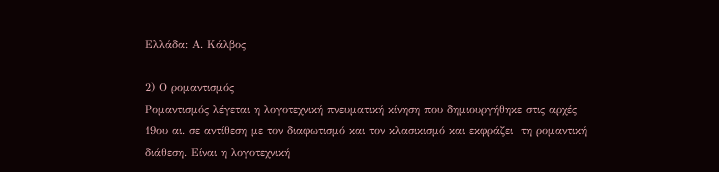Ελλάδα: Α. Κάλβος

2) Ο ρομαντισμός
Ρομαντισμός λέγεται η λογοτεχνική πνευματική κίνηση που δημιουργήθηκε στις αρχές 19ου αι. σε αντίθεση με τον διαφωτισμό και τον κλασικισμό και εκφράζει  τη ρομαντική διάθεση. Είναι η λογοτεχνική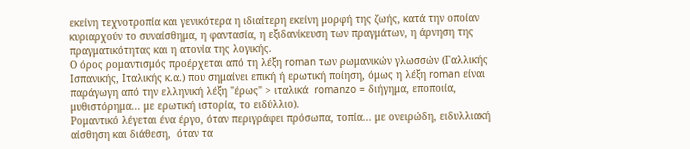εκείνη τεχνοτροπία και γενικότερα η ιδιαίτερη εκείνη μορφή της ζωής, κατά την οποίαν κυριαρχούν το συναίσθημα, η φαντασία, η εξιδανίκευση των πραγμάτων, η άρνηση της πραγματικότητας και η ατονία της λογικής.
Ο όρος ρομαντισμός προέρχεται από τη λέξη roman των ρωμανικών γλωσσών (Γαλλικής Ισπανικής, Ιταλικής κ.α.) που σημαίνει επική ή ερωτική ποίηση, όμως η λέξη roman είναι παράγωγη από την ελληνική λέξη "έρως" > ιταλικά  romanzo = διήγημα, εποποιία, μυθιστόρημα... με ερωτική ιστορία, το ειδύλλιο).
Ρομαντικό λέγεται ένα έργο, όταν περιγράφει πρόσωπα, τοπία... με ονειρώδη, ειδυλλιακή αίσθηση και διάθεση,  όταν τα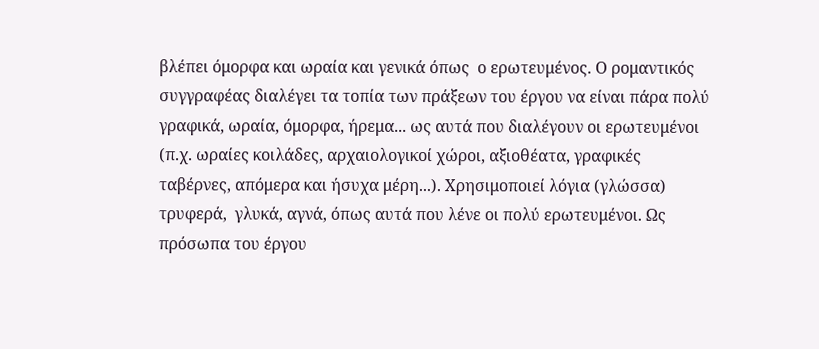βλέπει όμορφα και ωραία και γενικά όπως  ο ερωτευμένος. Ο ρομαντικός συγγραφέας διαλέγει τα τοπία των πράξεων του έργου να είναι πάρα πολύ γραφικά, ωραία, όμορφα, ήρεμα... ως αυτά που διαλέγουν οι ερωτευμένοι (π.χ. ωραίες κοιλάδες, αρχαιολογικοί χώροι, αξιοθέατα, γραφικές ταβέρνες, απόμερα και ήσυχα μέρη...). Χρησιμοποιεί λόγια (γλώσσα) τρυφερά,  γλυκά, αγνά, όπως αυτά που λένε οι πολύ ερωτευμένοι. Ως πρόσωπα του έργου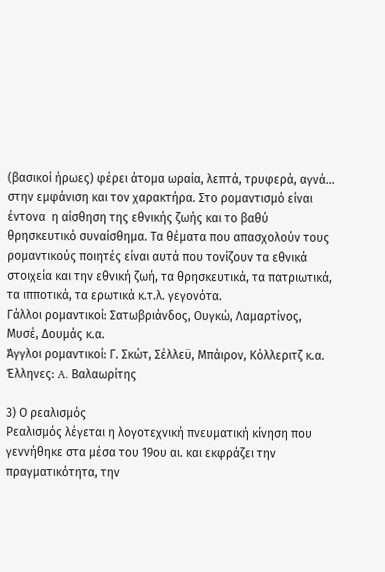(βασικοί ήρωες) φέρει άτομα ωραία, λεπτά, τρυφερά, αγνά... στην εμφάνιση και τον χαρακτήρα. Στο ρομαντισμό είναι έντονα  η αίσθηση της εθνικής ζωής και το βαθύ θρησκευτικό συναίσθημα. Τα θέματα που απασχολούν τους ρομαντικούς ποιητές είναι αυτά που τονίζουν τα εθνικά στοιχεία και την εθνική ζωή, τα θρησκευτικά, τα πατριωτικά, τα ιπποτικά, τα ερωτικά κ.τ.λ. γεγονότα.
Γάλλοι ρομαντικοί: Σατωβριάνδος, Ουγκώ, Λαμαρτίνος, Μυσέ, Δουμάς κ.α.
Άγγλοι ρομαντικοί: Γ. Σκώτ, Σέλλεϋ, Μπάιρον, Κόλλεριτζ κ.α.
Έλληνες: A. Βαλαωρίτης

3) Ο ρεαλισμός
Ρεαλισμός λέγεται η λογοτεχνική πνευματική κίνηση που γεννήθηκε στα μέσα του 19ου αι. και εκφράζει την πραγματικότητα, την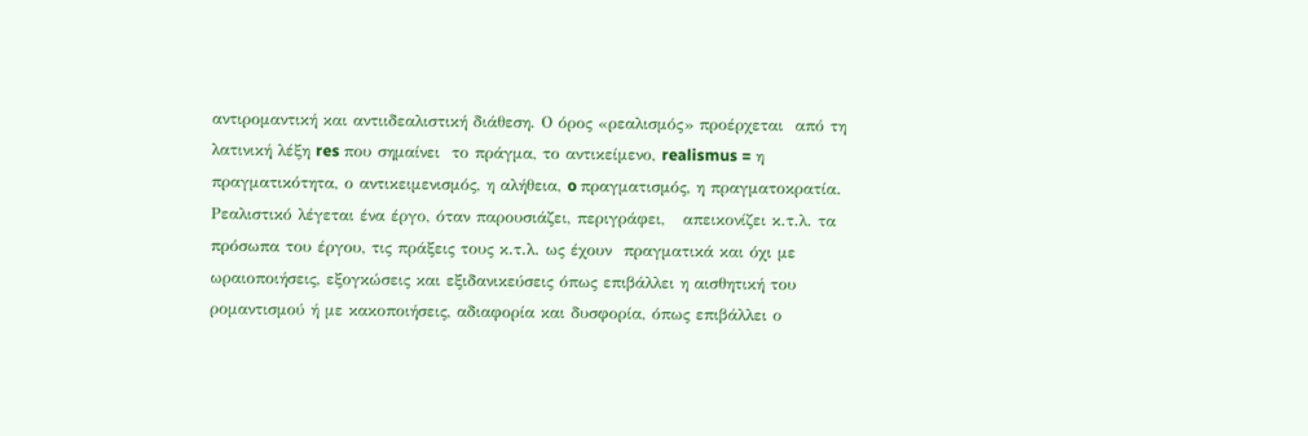αντιρομαντική και αντιιδεαλιστική διάθεση. Ο όρος «ρεαλισμός» προέρχεται  από τη  λατινική λέξη res που σημαίνει  το πράγμα, το αντικείμενο, realismus = η πραγματικότητα, ο αντικειμενισμός, η αλήθεια, o πραγματισμός, η πραγματοκρατία.
Ρεαλιστικό λέγεται ένα έργο, όταν παρουσιάζει, περιγράφει,   απεικονίζει κ.τ.λ. τα πρόσωπα του έργου, τις πράξεις τους κ.τ.λ. ως έχουν  πραγματικά και όχι με ωραιοποιήσεις, εξογκώσεις και εξιδανικεύσεις όπως επιβάλλει η αισθητική του  ρομαντισμού ή με κακοποιήσεις, αδιαφορία και δυσφορία, όπως επιβάλλει ο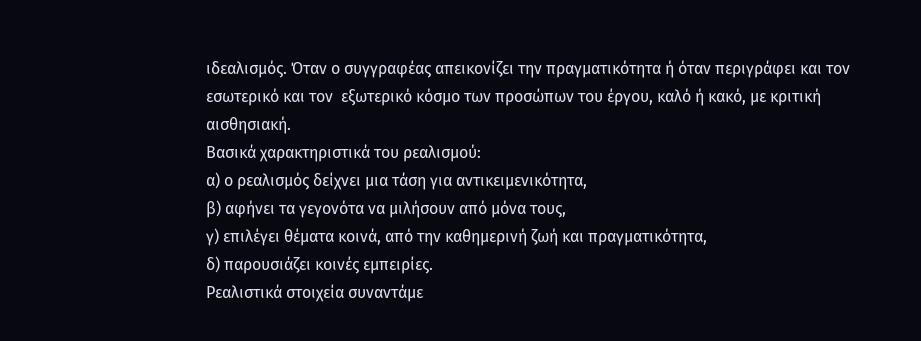ιδεαλισμός. Όταν ο συγγραφέας απεικονίζει την πραγματικότητα ή όταν περιγράφει και τον εσωτερικό και τον  εξωτερικό κόσμο των προσώπων του έργου, καλό ή κακό, με κριτική αισθησιακή.
Βασικά χαρακτηριστικά του ρεαλισμού:
α) ο ρεαλισμός δείχνει μια τάση για αντικειμενικότητα,
β) αφήνει τα γεγονότα να μιλήσουν από μόνα τους,
γ) επιλέγει θέματα κοινά, από την καθημερινή ζωή και πραγματικότητα,
δ) παρουσιάζει κοινές εμπειρίες.
Ρεαλιστικά στοιχεία συναντάμε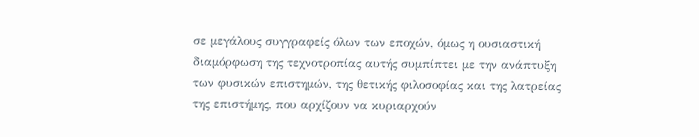σε μεγάλους συγγραφείς όλων των εποχών, όμως η ουσιαστική διαμόρφωση της τεχνοτροπίας αυτής συμπίπτει με την ανάπτυξη των φυσικών επιστημών, της θετικής φιλοσοφίας και της λατρείας της επιστήμης, που αρχίζουν να κυριαρχούν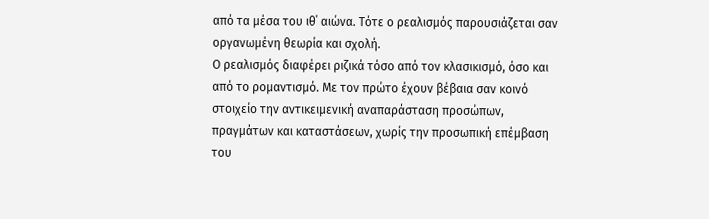από τα μέσα του ιθ΄ αιώνα. Τότε ο ρεαλισμός παρουσιάζεται σαν οργανωμένη θεωρία και σχολή.
Ο ρεαλισμός διαφέρει ριζικά τόσο από τον κλασικισμό, όσο και από το ρομαντισμό. Με τον πρώτο έχουν βέβαια σαν κοινό στοιχείο την αντικειμενική αναπαράσταση προσώπων, πραγμάτων και καταστάσεων, χωρίς την προσωπική επέμβαση του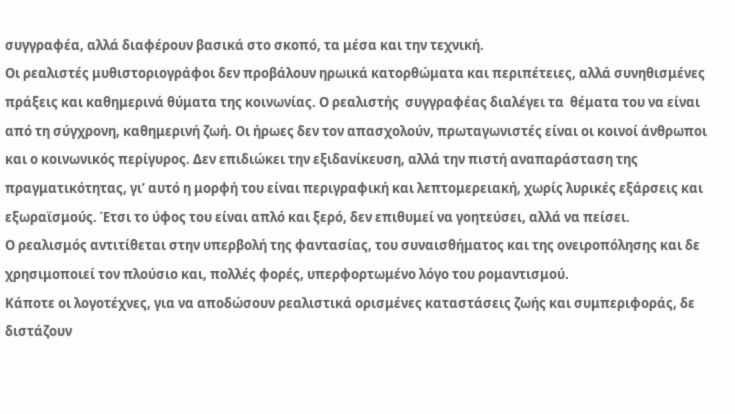συγγραφέα, αλλά διαφέρουν βασικά στο σκοπό, τα μέσα και την τεχνική.
Οι ρεαλιστές μυθιστοριογράφοι δεν προβάλουν ηρωικά κατορθώματα και περιπέτειες, αλλά συνηθισμένες πράξεις και καθημερινά θύματα της κοινωνίας. Ο ρεαλιστής  συγγραφέας διαλέγει τα  θέματα του να είναι από τη σύγχρονη, καθημερινή ζωή. Οι ήρωες δεν τον απασχολούν, πρωταγωνιστές είναι οι κοινοί άνθρωποι και ο κοινωνικός περίγυρος. Δεν επιδιώκει την εξιδανίκευση, αλλά την πιστή αναπαράσταση της πραγματικότητας, γι’ αυτό η μορφή του είναι περιγραφική και λεπτομερειακή, χωρίς λυρικές εξάρσεις και εξωραϊσμούς. Έτσι το ύφος του είναι απλό και ξερό, δεν επιθυμεί να γοητεύσει, αλλά να πείσει.
Ο ρεαλισμός αντιτίθεται στην υπερβολή της φαντασίας, του συναισθήματος και της ονειροπόλησης και δε χρησιμοποιεί τον πλούσιο και, πολλές φορές, υπερφορτωμένο λόγο του ρομαντισμού.
Κάποτε οι λογοτέχνες, για να αποδώσουν ρεαλιστικά ορισμένες καταστάσεις ζωής και συμπεριφοράς, δε διστάζουν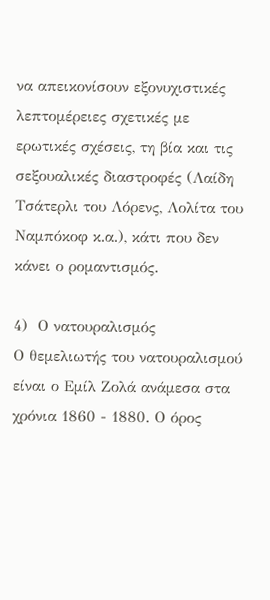να απεικονίσουν εξονυχιστικές λεπτομέρειες σχετικές με ερωτικές σχέσεις, τη βία και τις σεξουαλικές διαστροφές (Λαίδη Τσάτερλι του Λόρενς, Λολίτα του Ναμπόκοφ κ.α.), κάτι που δεν κάνει ο ρομαντισμός.

4)  Ο νατουραλισμός
Ο θεμελιωτής του νατουραλισμού είναι ο Εμίλ Ζολά ανάμεσα στα χρόνια 1860 - 1880. Ο όρος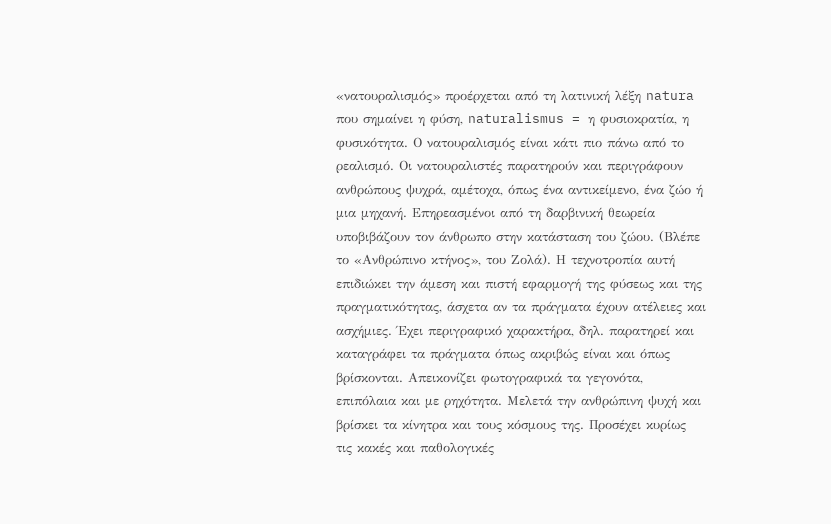«νατουραλισμός» προέρχεται από τη λατινική λέξη natura που σημαίνει η φύση, naturalismus = η φυσιοκρατία, η  φυσικότητα. Ο νατουραλισμός είναι κάτι πιο πάνω από το ρεαλισμό. Οι νατουραλιστές παρατηρούν και περιγράφουν ανθρώπους ψυχρά, αμέτοχα, όπως ένα αντικείμενο, ένα ζώο ή μια μηχανή. Επηρεασμένοι από τη δαρβινική θεωρεία υποβιβάζουν τον άνθρωπο στην κατάσταση του ζώου. (Βλέπε το «Ανθρώπινο κτήνος», του Ζολά). Η τεχνοτροπία αυτή επιδιώκει την άμεση και πιστή εφαρμογή της φύσεως και της πραγματικότητας, άσχετα αν τα πράγματα έχουν ατέλειες και ασχήμιες. Έχει περιγραφικό χαρακτήρα, δηλ. παρατηρεί και καταγράφει τα πράγματα όπως ακριβώς είναι και όπως βρίσκονται. Απεικονίζει φωτογραφικά τα γεγονότα, επιπόλαια και με ρηχότητα. Μελετά την ανθρώπινη ψυχή και βρίσκει τα κίνητρα και τους κόσμους της. Προσέχει κυρίως τις κακές και παθολογικές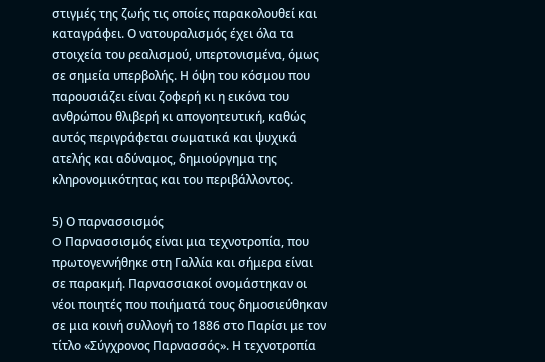στιγμές της ζωής τις οποίες παρακολουθεί και καταγράφει. Ο νατουραλισμός έχει όλα τα στοιχεία του ρεαλισμού, υπερτονισμένα, όμως σε σημεία υπερβολής. Η όψη του κόσμου που παρουσιάζει είναι ζοφερή κι η εικόνα του ανθρώπου θλιβερή κι απογοητευτική, καθώς αυτός περιγράφεται σωματικά και ψυχικά ατελής και αδύναμος, δημιούργημα της κληρονομικότητας και του περιβάλλοντος.

5) Ο παρνασσισμός
O Παρνασσισμός είναι μια τεχνοτροπία, που πρωτογεννήθηκε στη Γαλλία και σήμερα είναι σε παρακμή. Παρνασσιακοί ονομάστηκαν οι νέοι ποιητές που ποιήματά τους δημοσιεύθηκαν σε μια κοινή συλλογή το 1886 στο Παρίσι με τον τίτλο «Σύγχρονος Παρνασσός». Η τεχνοτροπία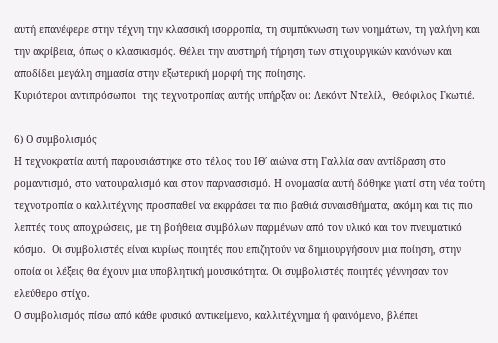αυτή επανέφερε στην τέχνη την κλασσική ισορροπία, τη συμπύκνωση των νοημάτων, τη γαλήνη και την ακρίβεια, όπως ο κλασικισμός. Θέλει την αυστηρή τήρηση των στιχουργικών κανόνων και αποδίδει μεγάλη σημασία στην εξωτερική μορφή της ποίησης.
Κυριότεροι αντιπρόσωποι  της τεχνοτροπίας αυτής υπήρξαν οι: Λεκόντ Ντελίλ,  Θεόφιλος Γκωτιέ.

6) Ο συμβολισμός
Η τεχνοκρατία αυτή παρουσιάστηκε στο τέλος του ΙΘ΄ αιώνα στη Γαλλία σαν αντίδραση στο ρομαντισμό, στο νατουραλισμό και στον παρνασσισμό. Η ονομασία αυτή δόθηκε γιατί στη νέα τούτη τεχνοτροπία ο καλλιτέχνης προσπαθεί να εκφράσει τα πιο βαθιά συναισθήματα, ακόμη και τις πιο λεπτές τους αποχρώσεις, με τη βοήθεια συμβόλων παρμένων από τον υλικό και τον πνευματικό κόσμο.  Οι συμβολιστές είναι κυρίως ποιητές που επιζητούν να δημιουργήσουν μια ποίηση, στην οποία οι λέξεις θα έχουν μια υποβλητική μουσικότητα. Οι συμβολιστές ποιητές γέννησαν τον ελεύθερο στίχο.
Ο συμβολισμός πίσω από κάθε φυσικό αντικείμενο, καλλιτέχνημα ή φαινόμενο, βλέπει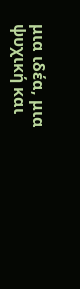μια ιδέα, μια ψυχική και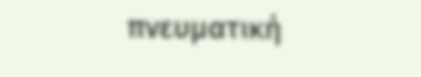πνευματική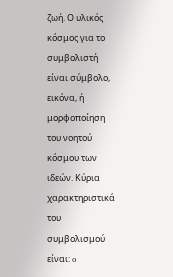ζωή. Ο υλικός κόσμος για το συμβολιστή είναι σύμβολο, εικόνα, ή μορφοποίηση του νοητού κόσμου των ιδεών. Κύρια χαρακτηριστικά του συμβολισμού είναι: o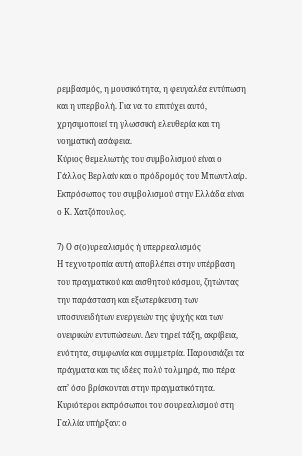ρεμβασμός, η μουσικότητα, η φευγαλέα εντύπωση και η υπερβολή. Για να το επιτύχει αυτό, χρησιμοποιεί τη γλωσσική ελευθερία και τη νοηματική ασάφεια.
Κύριος θεμελιωτής του συμβολισμού είναι ο Γάλλος Βερλαίν και ο πρόδρομός του Μπωντλαίρ. Εκπρόσωπος του συμβολισμού στην Ελλάδα είναι ο Κ. Χατζόπουλος.

7) Ο σ(ο)υρεαλισμός ή υπερρεαλισμός
Η τεχνοτροπία αυτή αποβλέπει στην υπέρβαση του πραγματικού και αισθητού κόσμου, ζητώντας την παράσταση και εξωτερίκευση των υποσυνειδήτων ενεργειών της ψυχής και των ονειρικών εντυπώσεων. Δεν τηρεί τάξη, ακρίβεια, ενότητα, συμφωνία και συμμετρία. Παρουσιάζει τα πράγματα και τις ιδέες πολύ τολμηρά, πιο πέρα απ’ όσο βρίσκονται στην πραγματικότητα.
Κυριότεροι εκπρόσωποι του σουρεαλισμού στη Γαλλία υπήρξαν: ο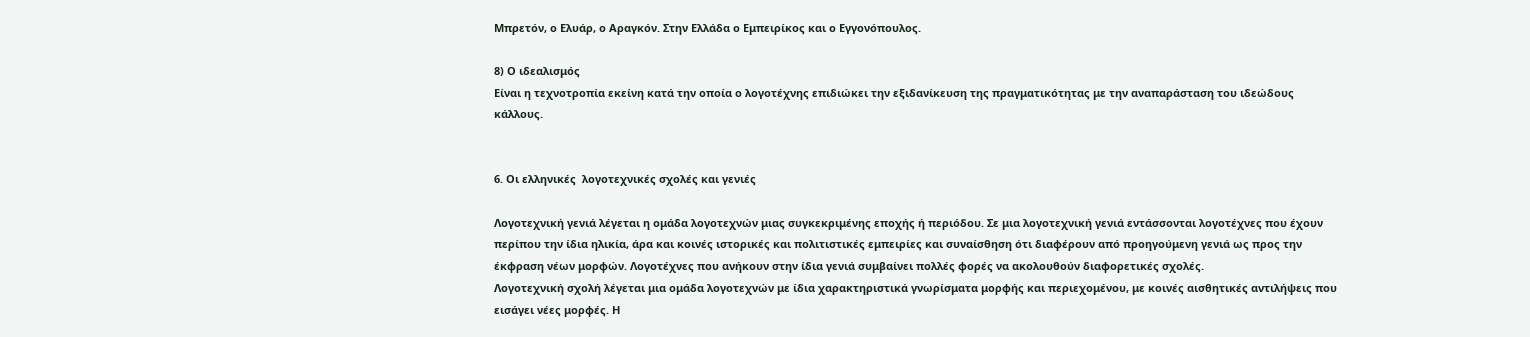Μπρετόν, ο Ελυάρ, ο Αραγκόν. Στην Ελλάδα ο Εμπειρίκος και ο Εγγονόπουλος.

8) Ο ιδεαλισμός
Είναι η τεχνοτροπία εκείνη κατά την οποία ο λογοτέχνης επιδιώκει την εξιδανίκευση της πραγματικότητας με την αναπαράσταση του ιδεώδους κάλλους.


6. Οι ελληνικές  λογοτεχνικές σχολές και γενιές

Λογοτεχνική γενιά λέγεται η ομάδα λογοτεχνών μιας συγκεκριμένης εποχής ή περιόδου. Σε μια λογοτεχνική γενιά εντάσσονται λογοτέχνες που έχουν περίπου την ίδια ηλικία, άρα και κοινές ιστορικές και πολιτιστικές εμπειρίες και συναίσθηση ότι διαφέρουν από προηγούμενη γενιά ως προς την έκφραση νέων μορφών. Λογοτέχνες που ανήκουν στην ίδια γενιά συμβαίνει πολλές φορές να ακολουθούν διαφορετικές σχολές.
Λογοτεχνική σχολή λέγεται μια ομάδα λογοτεχνών με ίδια χαρακτηριστικά γνωρίσματα μορφής και περιεχομένου, με κοινές αισθητικές αντιλήψεις που εισάγει νέες μορφές. Η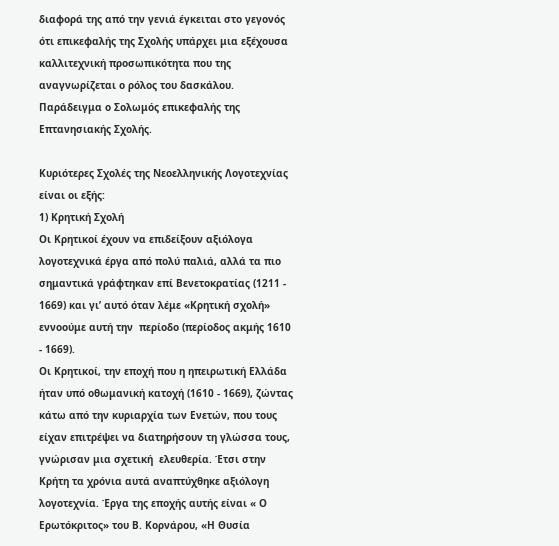διαφορά της από την γενιά έγκειται στο γεγονός ότι επικεφαλής της Σχολής υπάρχει μια εξέχουσα καλλιτεχνική προσωπικότητα που της αναγνωρίζεται ο ρόλος του δασκάλου. Παράδειγμα ο Σολωμός επικεφαλής της Επτανησιακής Σχολής.

Κυριότερες Σχολές της Νεοελληνικής Λογοτεχνίας είναι οι εξής:
1) Κρητική Σχολή
Οι Κρητικοί έχουν να επιδείξουν αξιόλογα λογοτεχνικά έργα από πολύ παλιά, αλλά τα πιο σημαντικά γράφτηκαν επί Βενετοκρατίας (1211 - 1669) και γι’ αυτό όταν λέμε «Κρητική σχολή» εννοούμε αυτή την  περίοδο (περίοδος ακμής 1610 - 1669).
Οι Κρητικοί, την εποχή που η ηπειρωτική Ελλάδα ήταν υπό οθωμανική κατοχή (1610 - 1669), ζώντας κάτω από την κυριαρχία των Ενετών, που τους είχαν επιτρέψει να διατηρήσουν τη γλώσσα τους, γνώρισαν μια σχετική  ελευθερία. Έτσι στην Κρήτη τα χρόνια αυτά αναπτύχθηκε αξιόλογη λογοτεχνία. Έργα της εποχής αυτής είναι « Ο Ερωτόκριτος» του Β. Κορνάρου, «Η Θυσία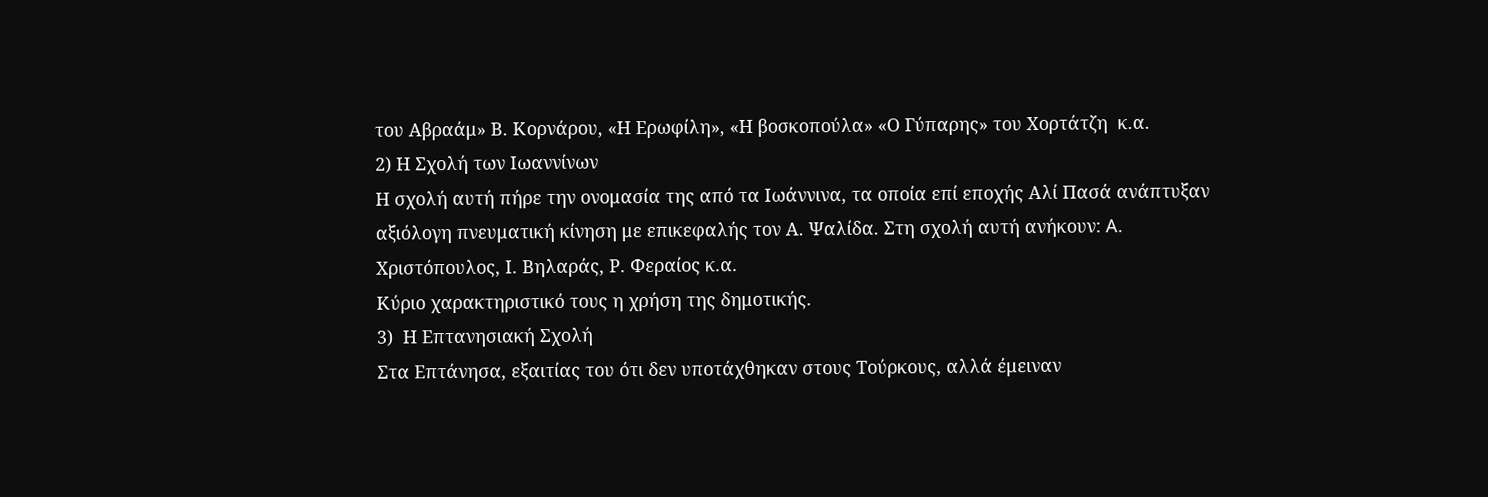του Αβραάμ» Β. Κορνάρου, «Η Ερωφίλη», «Η βοσκοπούλα» «Ο Γύπαρης» του Χορτάτζη  κ.α.
2) Η Σχολή των Ιωαννίνων
Η σχολή αυτή πήρε την ονομασία της από τα Ιωάννινα, τα οποία επί εποχής Αλί Πασά ανάπτυξαν αξιόλογη πνευματική κίνηση με επικεφαλής τον Α. Ψαλίδα. Στη σχολή αυτή ανήκουν: A. Χριστόπουλος, Ι. Βηλαράς, Ρ. Φεραίος κ.α.
Κύριο χαρακτηριστικό τους η χρήση της δημοτικής.
3)  Η Επτανησιακή Σχολή
Στα Επτάνησα, εξαιτίας του ότι δεν υποτάχθηκαν στους Τούρκους, αλλά έμειναν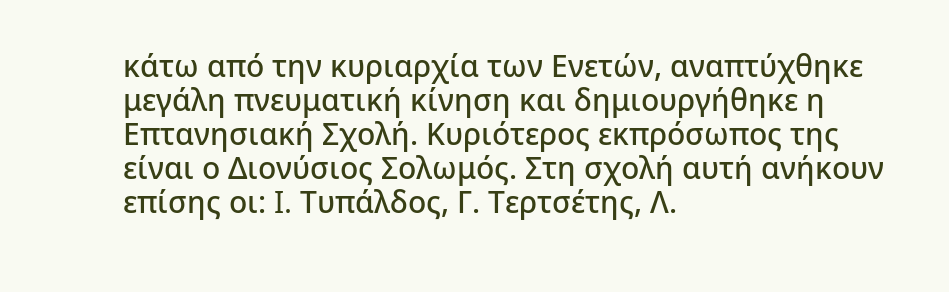κάτω από την κυριαρχία των Ενετών, αναπτύχθηκε μεγάλη πνευματική κίνηση και δημιουργήθηκε η Επτανησιακή Σχολή. Κυριότερος εκπρόσωπος της είναι ο Διονύσιος Σολωμός. Στη σχολή αυτή ανήκουν επίσης οι: I. Τυπάλδος, Γ. Τερτσέτης, Λ.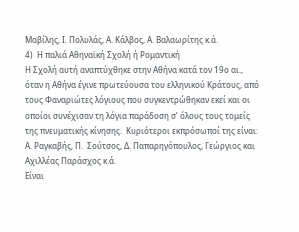Μαβίλης, Ι. Πολυλάς, Α. Κάλβος, Α. Βαλαωρίτης κ.ά.
4)  Η παλιά Αθηναϊκή Σχολή ή Ρομαντική
Η Σχολή αυτή αναπτύχθηκε στην Αθήνα κατά τον 19ο αι., όταν η Αθήνα έγινε πρωτεύουσα του ελληνικού Κράτους, από τους Φαναριώτες λόγιους που συγκεντρώθηκαν εκεί και οι οποίοι συνέχισαν τη λόγια παράδοση σ’ όλους τους τομείς της πνευματικής κίνησης.  Κυριότεροι εκπρόσωποί της είναι: Α. Ραγκαβής, Π.  Σούτσος, Δ. Παπαρηγόπουλος, Γεώργιος και  Αχιλλέας Παράσχος κ.ά.
Είναι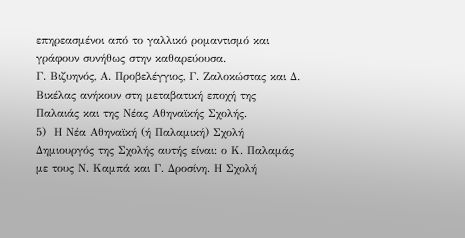επηρεασμένοι από το γαλλικό ρομαντισμό και γράφουν συνήθως στην καθαρεύουσα.
Γ. Βιζυηνός, Α. Προβελέγγιος, Γ. Ζαλοκώστας και Δ. Βικέλας ανήκουν στη μεταβατική εποχή της Παλαιάς και της Νέας Αθηναϊκής Σχολής.
5)  Η Νέα Αθηναϊκή (ή Παλαμική) Σχολή
Δημιουργός της Σχολής αυτής είναι: ο Κ. Παλαμάς με τους Ν. Καμπά και Γ. Δροσίνη. Η Σχολή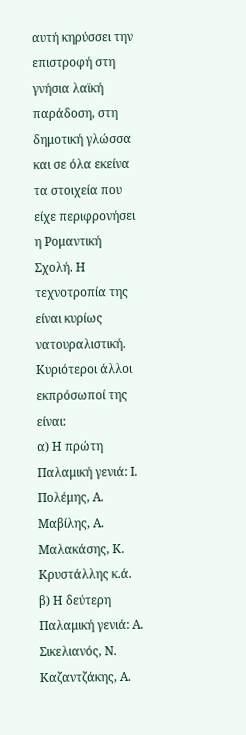αυτή κηρύσσει την επιστροφή στη γνήσια λαϊκή παράδοση, στη δημοτική γλώσσα και σε όλα εκείνα τα στοιχεία που είχε περιφρονήσει η Ρομαντική Σχολή. Η τεχνοτροπία της είναι κυρίως νατουραλιστική. Κυριότεροι άλλοι εκπρόσωποί της είναι:
α) Η πρώτη Παλαμική γενιά: Ι. Πολέμης, Α. Μαβίλης, Α. Μαλακάσης, Κ. Κρυστάλλης κ.ά.
β) Η δεύτερη Παλαμική γενιά: Α. Σικελιανός, Ν. Καζαντζάκης, Α.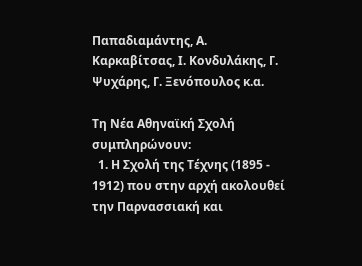Παπαδιαμάντης, Α. Καρκαβίτσας, Ι. Κονδυλάκης, Γ. Ψυχάρης, Γ. Ξενόπουλος κ.α.

Τη Νέα Αθηναϊκή Σχολή συμπληρώνουν:
  1. Η Σχολή της Τέχνης (1895 - 1912) που στην αρχή ακολουθεί την Παρνασσιακή και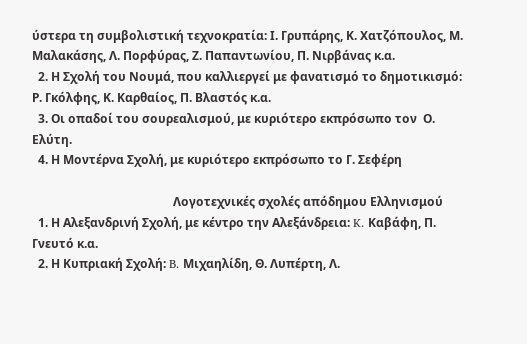ύστερα τη συμβολιστική τεχνοκρατία: Ι. Γρυπάρης, Κ. Χατζόπουλος, Μ. Μαλακάσης, Λ. Πορφύρας, Ζ. Παπαντωνίου, Π. Νιρβάνας κ.α.
  2. Η Σχολή του Νουμά, που καλλιεργεί με φανατισμό το δημοτικισμό: Ρ. Γκόλφης, Κ. Καρθαίος, Π. Βλαστός κ.α.
  3. Οι οπαδοί του σουρεαλισμού, με κυριότερο εκπρόσωπο τον  Ο. Ελύτη.
  4. Η Μοντέρνα Σχολή, με κυριότερο εκπρόσωπο το Γ. Σεφέρη

                                               Λογοτεχνικές σχολές απόδημου Ελληνισμού
  1. Η Αλεξανδρινή Σχολή, με κέντρο την Αλεξάνδρεια: K. Καβάφη, Π. Γνευτό κ.α.
  2. Η Κυπριακή Σχολή: B. Μιχαηλίδη, Θ. Λυπέρτη, Λ.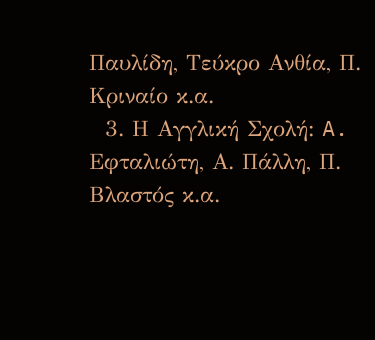Παυλίδη, Τεύκρο Ανθία, Π. Κριναίο κ.α.
  3. Η Αγγλική Σχολή: A. Eφταλιώτη, Α. Πάλλη, Π. Βλαστός κ.α.